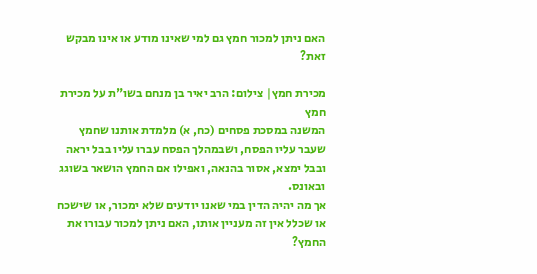האם ניתן למכור חמץ גם למי שאינו מודע או אינו מבקש זאת?

מכירת חמץ| צילום: הרב יאיר בן מנחם בשו"ת על מכירת חמץ
המשנה במסכת פסחים (כח, א) מלמדת אותנו שחמץ שעבר עליו הפסח, ושבמהלך הפסח עברו עליו בבל יראה ובבל ימצא, אסור בהנאה, ואפילו אם החמץ הושאר בשוגג ובאונס.
אך מה יהיה הדין במי שאנו יודעים שלא ימכור, או שישכח או שכלל אין זה מעניין אותו, האם ניתן למכור עבורו את החמץ?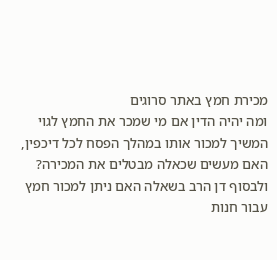מכירת חמץ באתר סרוגים
ומה יהיה הדין אם מי שמכר את החמץ לגוי המשיך למכור אותו במהלך הפסח לכל דיכפין, האם מעשים שכאלה מבטלים את המכירה?
ולבסוף דן הרב בשאלה האם ניתן למכור חמץ עבור חנות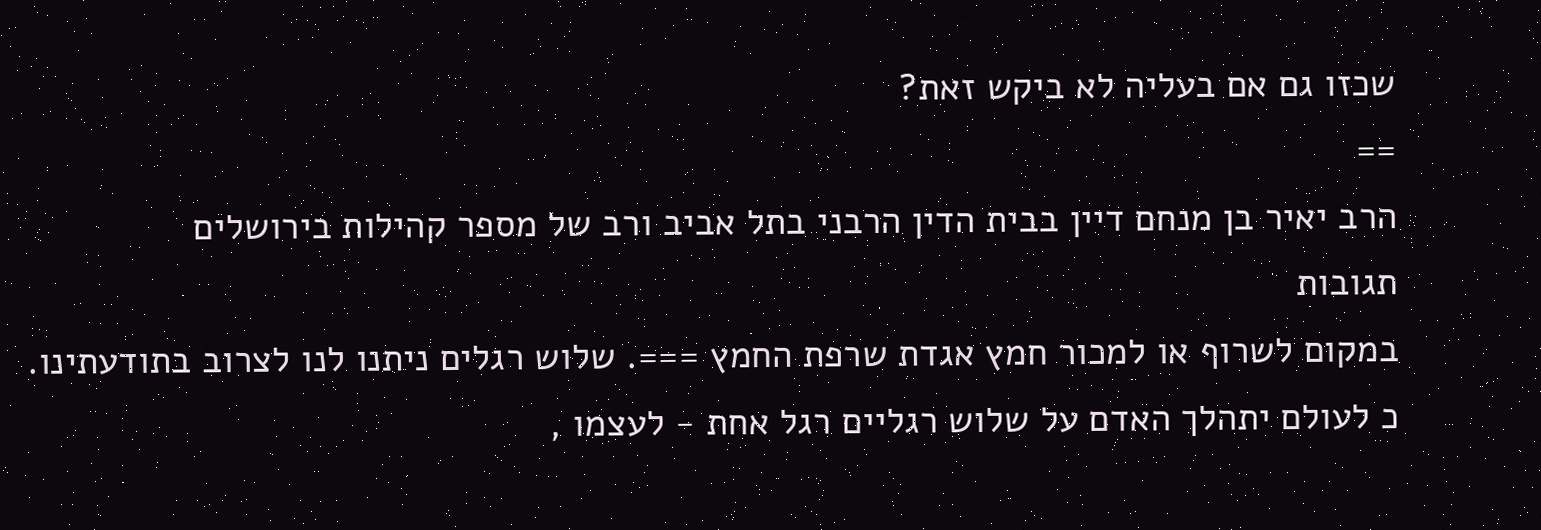שכזו גם אם בעליה לא ביקש זאת?
==
הרב יאיר בן מנחם דיין בבית הדין הרבני בתל אביב ורב של מספר קהילות בירושלים
תגובות
במקום לשרוף או למכור חמץ אגדת שרפת החמץ ===. שלוש רגלים ניתנו לנו לצרוב בתודעתינו. כ לעולם יתהלך האדם על שלוש רגליים רגל אחת - לעצמו ,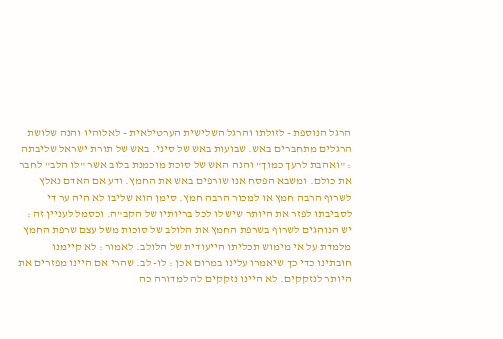הרגל הנוספת - לזולתו והרגל השלישית הערטילאית - לאלוהיו והנה שלושת הרגלים מתחברים באש. שבועות באש של סיני. באש של תורת ישראל שליבתה : "ואהבת לרעך כמוך" והנה האש של סוכת מוכמנת בלוב אשר "לו הלב" לחבר את כולם. ומשבא הפסח אנו שורפים באש את החמץ. ודע אם האדם נאלץ לשרוף הרבה חמץ או למכור הרבה חמץ. סימן הוא שליבו לא היה ער די לסביבתו לפזר את היותר שיש לו לכל בריותיו של הקב"ה. וכסמל לעניין זה : יש הנוהגים לשרוף בשרפת החמץ את הלולב של סוכות משל עצם שרפת החמץ מלמדת על אי מימוש תכליתו הייעודית של הלולב. לאמור : לא קיימנו חובתינו כדי כך שיאמרו עלינו במרום אכן : לו- לב. שהרי אם היינו מפזרים את היותר לנזקקים. לא היינו נזקקים לה למדורה כה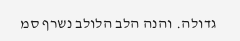גדולה. והנה הלב הלולב נשרף סמ